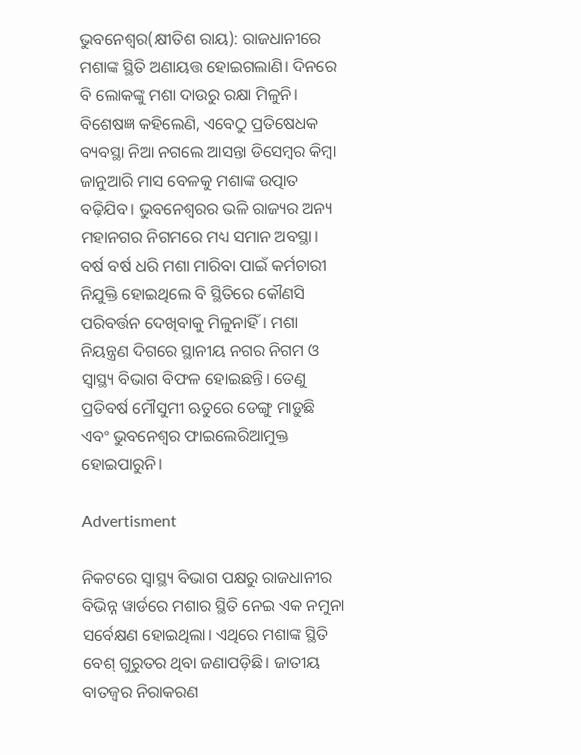ଭୁବନେଶ୍ବର(କ୍ଷୀତିଶ ରାୟ): ରାଜଧାନୀରେ ମଶାଙ୍କ ସ୍ଥିତି ଅଣାୟତ୍ତ ହୋଇଗଲାଣି। ଦିନରେ ବି ଲୋକଙ୍କୁ ମଶା ଦାଉରୁ ରକ୍ଷା ମିଳୁନି। ବିଶେଷଜ୍ଞ କହିଲେଣି, ଏବେଠୁ ପ୍ରତିଷେଧକ ବ୍ୟବସ୍ଥା ନିଆ ନଗଲେ ଆସନ୍ତା ଡିସେମ୍ବର କିମ୍ବା ଜାନୁଆରି ମାସ ବେଳକୁ ମଶାଙ୍କ ଉତ୍ପାତ ବଢ଼ିଯିବ। ଭୁବନେଶ୍ବରର ଭଳି ରାଜ୍ୟର ଅନ୍ୟ ମହାନଗର ନିଗମରେ ମଧ୍ୟ ସମାନ ଅବସ୍ଥା। ବର୍ଷ ବର୍ଷ ଧରି ମଶା ମାରିବା ପାଇଁ କର୍ମଚାରୀ ନିଯୁକ୍ତି ହୋଇଥିଲେ ବି ‌ସ୍ଥିତିରେ କୌଣସି ପରିବର୍ତ୍ତନ ଦେଖିବାକୁ ମିଳୁନାହିଁ। ମଶା ନିୟନ୍ତ୍ରଣ ଦିଗରେ ସ୍ଥାନୀୟ ନଗର ନିଗମ ଓ ସ୍ବାସ୍ଥ୍ୟ ବିଭାଗ ବିଫଳ ହୋଇଛନ୍ତି। ତେଣୁ ପ୍ରତିବର୍ଷ ମୌସୁମୀ ଋତୁରେ ଡେଙ୍ଗୁ ମାଡ଼ୁଛି ଏବଂ ଭୁବନେଶ୍ବର ଫାଇଲେରିଆମୁକ୍ତ ହୋଇପାରୁନି।

Advertisment

ନିକଟରେ ସ୍ବାସ୍ଥ୍ୟ ବିଭାଗ ପକ୍ଷରୁ ରାଜଧାନୀର ବିଭିନ୍ନ ୱାର୍ଡରେ ମଶାର ସ୍ଥିତି ନେଇ ଏକ ନମୁନା ସର୍ବେକ୍ଷଣ ହୋଇଥିଲା। ଏଥିରେ ମଶାଙ୍କ ସ୍ଥିତି ବେଶ୍ ଗୁରୁତର ଥିବା ଜଣାପଡ଼ିଛି। ଜାତୀୟ ବାତଜ୍ବର ନିରାକରଣ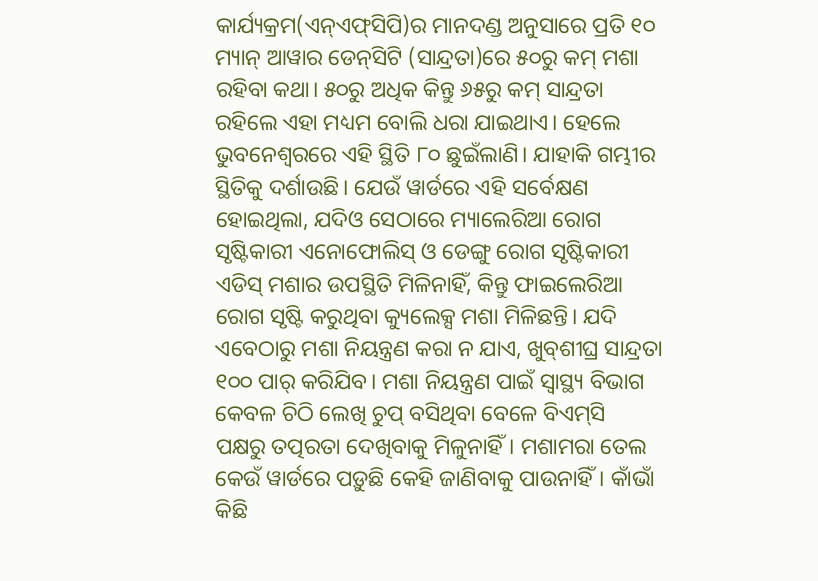କାର୍ଯ୍ୟକ୍ରମ(ଏନ୍‌ଏଫ୍‌ସିପି)ର ମାନଦଣ୍ଡ ଅନୁସାରେ ପ୍ରତି ୧୦ ମ୍ୟାନ୍ ଆୱାର ଡେନ୍‌ସିଟି (ସାନ୍ଦ୍ରତା)ରେ ୫୦ରୁ କମ୍ ମଶା ରହିବା କଥା। ୫୦ରୁ ଅଧିକ କିନ୍ତୁ ୬୫ରୁ କମ୍ ସାନ୍ଦ୍ରତା ରହିଲେ ଏହା ମଧ୍ୟମ ବୋଲି ଧରା ଯାଇଥାଏ। ହେଲେ ଭୁବନେଶ୍ବରରେ ଏହି ସ୍ଥିତି ୮୦ ଛୁଇଁଲାଣି। ଯାହାକି ଗମ୍ଭୀର ସ୍ଥିତିକୁ ଦର୍ଶାଉଛି। ଯେଉଁ ୱାର୍ଡରେ ଏହି ସର୍ବେକ୍ଷଣ ହୋଇଥିଲା, ଯଦିଓ ସେଠାରେ ମ୍ୟାଲେରିଆ ରୋଗ ସୃଷ୍ଟିକାରୀ ଏନୋଫୋଲିସ୍ ଓ ଡେଙ୍ଗୁ ରୋଗ ସୃଷ୍ଟିକାରୀ ଏଡିସ୍ ମଶାର ଉପସ୍ଥିତି ମିଳିନାହିଁ, କିନ୍ତୁ ଫାଇଲେରିଆ ରୋଗ ସୃଷ୍ଟି କରୁଥିବା କ୍ୟୁଲେକ୍ସ ମଶା ମିଳିଛନ୍ତି। ଯଦି ଏବେଠାରୁ ମଶା ନିୟନ୍ତ୍ରଣ କରା ନ ଯାଏ, ଖୁବ୍‌ଶୀଘ୍ର ସାନ୍ଦ୍ରତା ୧୦୦ ପାର୍‌ କରିଯିବ। ମଶା ନିୟନ୍ତ୍ରଣ ପାଇଁ ସ୍ବାସ୍ଥ୍ୟ ବିଭାଗ କେବଳ ଚିଠି ଲେଖି ଚୁପ୍ ବସିଥିବା ବେଳେ ବିଏମ୍‌ସି ପକ୍ଷରୁ ‌ତତ୍ପରତା ଦେଖିବାକୁ ମିଳୁନାହିଁ। ମଶାମରା ତେଲ କେଉଁ ୱାର୍ଡରେ ପଡ଼ୁଛି କେହି ଜାଣିବାକୁ ପାଉନାହିଁ। କାଁଭାଁ କିଛି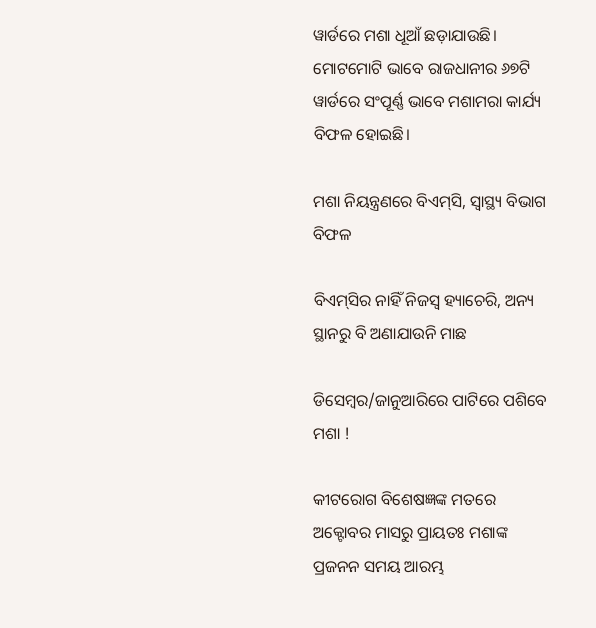ୱାର୍ଡରେ ମଶା ଧୂଆଁ ଛଡ଼ାଯାଉଛି। ମୋଟମୋଟି ଭାବେ ରାଜଧାନୀର ୬୭ଟି ୱାର୍ଡରେ ସଂପୂର୍ଣ୍ଣ ଭାବେ ମଶାମରା କାର୍ଯ୍ୟ ବିଫଳ ହୋଇଛି।

ମଶା ନିୟନ୍ତ୍ରଣରେ ବିଏମ୍‌ସି, ସ୍ବାସ୍ଥ୍ୟ ବିଭାଗ ବିଫଳ

ବିଏମ୍‌ସିର ନାହିଁ ନିଜସ୍ବ ହ୍ୟାଚେରି, ଅନ୍ୟ ସ୍ଥାନରୁ ବି ଅଣାଯାଉନି ମାଛ

ଡିସେମ୍ବର/ଜାନୁଆରିରେ ପାଟିରେ ପଶିବେ ମଶା !

କୀଟରୋଗ ବିଶେଷଜ୍ଞଙ୍କ ମତରେ ଅକ୍ଟୋବର ମାସରୁ ପ୍ରାୟତଃ ମଶାଙ୍କ ପ୍ରଜନନ ସମୟ ଆରମ୍ଭ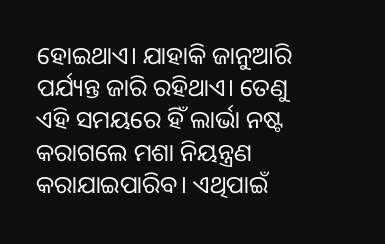ହୋଇଥାଏ। ଯାହାକି ଜାନୁଆରି ପର୍ଯ୍ୟନ୍ତ ଜାରି ରହିଥାଏ। ତେଣୁ ଏହି ସମୟରେ ହିଁ ଲାର୍ଭା ନଷ୍ଟ କରାଗଲେ ମଶା ନିୟନ୍ତ୍ରଣ କରାଯାଇପାରିବ। ଏଥିପାଇଁ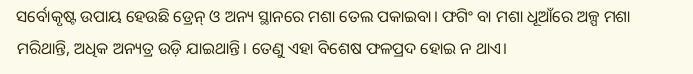ସର୍ବୋକୃଷ୍ଟ ଉପାୟ ହେଉଛି ଡ୍ରେନ୍ ଓ ଅନ୍ୟ ସ୍ଥାନରେ ମଶା ତେଲ ପକାଇବା। ଫଗିଂ ବା ମଶା ଧୂଆଁରେ ଅଳ୍ପ ମଶା ମରିଥାନ୍ତି, ଅଧିକ ଅନ୍ୟତ୍ର ଉଡ଼ି ଯାଇଥାନ୍ତି। ତେଣୁ ଏହା ବିଶେଷ ଫଳପ୍ରଦ ହୋଇ ନ ଥାଏ।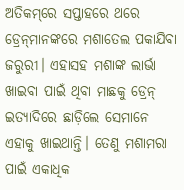ଅତିକମ୍‌ରେ ସପ୍ତାହରେ ଥରେ ଡ୍ରେନ୍‌ମାନଙ୍କରେ ମଶାତେଲ ପକାଯିବା ଜରୁରୀ। ଏହାସହ ମଶାଙ୍କ ଲାର୍ଭା ଖାଇବା ପାଇଁ ଥିବା ମାଛକୁ ଡ୍ରେନ୍ ଇତ୍ୟାଦିରେ ଛାଡ଼‌ିଲେ ସେମାନେ ଏହାକୁ ଖାଇଥାନ୍ତି। ତେଣୁ ମଶାମରା ପାଇଁ ଏକାଧିକ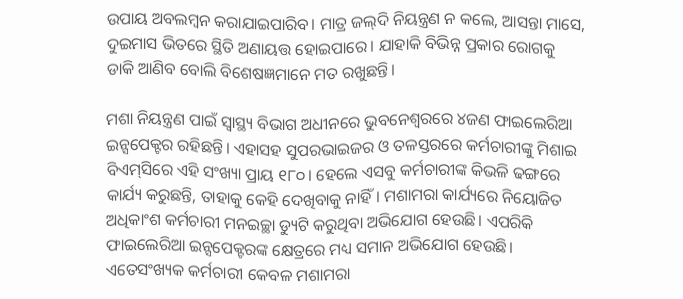ଉପାୟ ଅବଲମ୍ବନ କରାଯାଇପାରିବ। ମାତ୍ର ଜଲ୍‌ଦି ନିୟନ୍ତ୍ରଣ ନ କଲେ, ଆସନ୍ତା ମାସେ, ଦୁଇମାସ ଭିତରେ ସ୍ଥିତି ଅଣାୟତ୍ତ ହୋଇପାରେ। ଯାହାକି ବିଭିନ୍ନ ପ୍ରକାର ରୋଗକୁ ଡାକି ଆଣିବ ବୋଲି ବିଶେଷଜ୍ଞମାନେ ମତ ରଖୁଛନ୍ତି।

ମଶା ନିୟନ୍ତ୍ରଣ ପାଇଁ ସ୍ବାସ୍ଥ୍ୟ ବିଭାଗ ଅଧୀନରେ ଭୁବନେଶ୍ବରରେ ୪ଜଣ ଫାଇଲେରିଆ ଇନ୍ସପେକ୍ଟର ରହିଛନ୍ତି। ଏହାସହ ସୁପରଭାଇଜର ଓ ତଳସ୍ତରରେ କର୍ମଚାରୀଙ୍କୁ ମିଶାଇ ବିଏମ୍‌ସିରେ ଏହି ସଂଖ୍ୟା ପ୍ରାୟ ୧୮୦। ହେଲେ ଏସବୁ କର୍ମଚାରୀଙ୍କ କିଭଳି ଢଙ୍ଗରେ କାର୍ଯ୍ୟ କରୁଛନ୍ତି, ତାହାକୁ କେହି ଦେଖିବାକୁ ନାହିଁ। ମଶାମରା କାର୍ଯ୍ୟରେ ନିୟୋଜିତ ଅଧିକାଂଶ କର୍ମଚାରୀ ମନଇଚ୍ଛା ଡ୍ୟୁଟି କରୁଥିବା ଅଭିଯୋଗ ହେଉଛି। ଏପରିକି ଫାଇଲେରିଆ ଇନ୍ସପେକ୍ଟରଙ୍କ କ୍ଷେତ୍ରରେ ମଧ୍ୟ ସମାନ ଅଭିଯୋଗ ହେଉଛି। ଏତେସଂଖ୍ୟକ କର୍ମଚାରୀ କେବଳ ମଶାମରା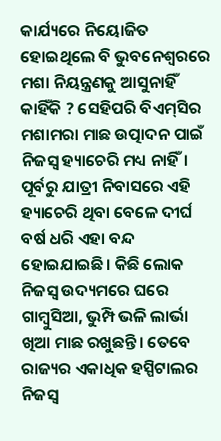କାର୍ଯ୍ୟରେ ନିୟୋଜିତ ହୋଇଥିଲେ ବି ଭୁବନେଶ୍ବରରେ ମଶା ନିୟନ୍ତ୍ରଣକୁ ଆସୁନାହିଁ କାହିଁକି ? ସେହିପରି ବିଏମ୍‌ସିର ମଶାମରା ମାଛ ଉତ୍ପାଦନ ପାଇଁ ନିଜସ୍ବ ହ୍ୟାଚେରି ମଧ୍ୟ ନାହିଁ। ପୂର୍ବରୁ ଯାତ୍ରୀ ନିବାସରେ ଏହି ହ୍ୟାଚେରି ଥିବା ବେଳେ ଦୀର୍ଘ ବର୍ଷ ଧରି ଏହା ବନ୍ଦ ହୋଇଯାଇଛି। କିଛି ଲୋକ ନିଜସ୍ବ ଉଦ୍ୟମରେ ଘରେ ଗାମ୍ବୁସିଆ, ଭୁମ୍ପି ଭଳି ଲାର୍ଭା ଖିଆ ମାଛ ରଖୁଛନ୍ତି। ତେବେ ରାଜ୍ୟର ଏକାଧିକ ହସ୍ପିଟାଲର ନିଜସ୍ବ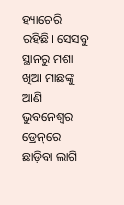ହ୍ୟାଚେରି ରହିଛି। ସେସବୁ ସ୍ଥାନରୁ ମଶା ଖିଆ ମାଛଙ୍କୁ ଆଣି ଭୁବନେଶ୍ବର ଡ୍ରେନ୍‌ରେ ଛାଡ଼ିବା ଲାଗି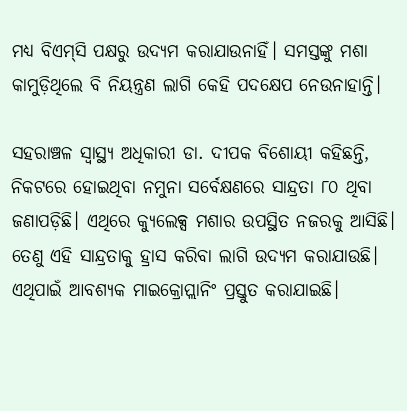ମଧ୍ୟ ବିଏମ୍‌ସି ପକ୍ଷରୁ ଉଦ୍ୟମ କରାଯାଉନାହିଁ। ସମସ୍ତଙ୍କୁ ମଶା କାମୁଡ଼ିଥିଲେ ବି ନିୟନ୍ତ୍ରଣ ଲାଗି କେହି ପଦକ୍ଷେପ ନେଉନାହାନ୍ତି।

ସହରାଞ୍ଚଳ ସ୍ବାସ୍ଥ୍ୟ ଅଧିକାରୀ ଡା. ଦୀପକ ବିଶୋୟୀ କହିଛନ୍ତି, ନିକଟରେ ହୋଇଥିବା ନମୁନା ସର୍ବେକ୍ଷଣରେ ସାନ୍ଦ୍ରତା ୮୦ ଥିବା ଜଣାପଡ଼ିଛି। ଏଥିରେ କ୍ୟୁଲେକ୍ସ ମଶାର ଉପସ୍ଥିତ ନଜରକୁ ଆସିଛି। ତେଣୁ ଏହି ସାନ୍ଦ୍ରତାକୁ ହ୍ରାସ କରିବା ଲାଗି ଉଦ୍ୟମ କରାଯାଉଛି। ଏଥିପାଇଁ ଆବଶ୍ୟକ ମାଇକ୍ରୋପ୍ଲାନିଂ ପ୍ରସ୍ତୁତ କରାଯାଇଛି।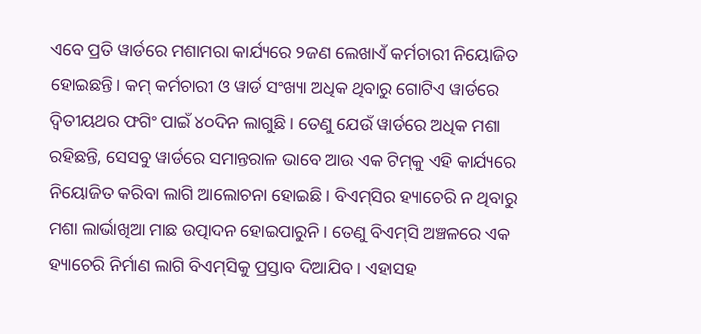ଏବେ ପ୍ରତି ୱାର୍ଡରେ ମଶାମରା କାର୍ଯ୍ୟରେ ୨ଜଣ ଲେଖାଏଁ କର୍ମଚାରୀ ନିୟୋଜିତ ହୋଇଛନ୍ତି। କମ୍ କର୍ମଚାରୀ ଓ ୱାର୍ଡ ସଂଖ୍ୟା ଅଧିକ ଥିବାରୁ ଗୋଟିଏ ୱାର୍ଡରେ ଦ୍ବିତୀୟଥର ଫଗିଂ ପାଇଁ ୪୦ଦିନ ଲାଗୁଛି। ତେଣୁ ଯେଉଁ ୱାର୍ଡରେ ଅଧିକ ମଶା ରହିଛନ୍ତି, ସେସବୁ ୱାର୍ଡରେ ସମାନ୍ତରାଳ ଭାବେ ଆଉ ଏକ ଟିମ୍‌କୁ ଏହି କାର୍ଯ୍ୟରେ ନିୟୋଜିତ କରିବା ଲାଗି ଆଲୋଚନା ହୋଇଛି। ବିଏମ୍‌ସିର ହ୍ୟାଚେରି ନ ଥିବାରୁ ମଶା ଲାର୍ଭାଖିଆ ମାଛ ଉତ୍ପାଦନ ହୋଇପାରୁନି। ତେଣୁ ବିଏମ୍‌ସି ଅଞ୍ଚଳରେ ଏକ ହ୍ୟାଚେରି ନିର୍ମାଣ ଲାଗି ବିଏମ୍‌ସିକୁ ପ୍ରସ୍ତାବ ଦିଆଯିବ। ଏହାସହ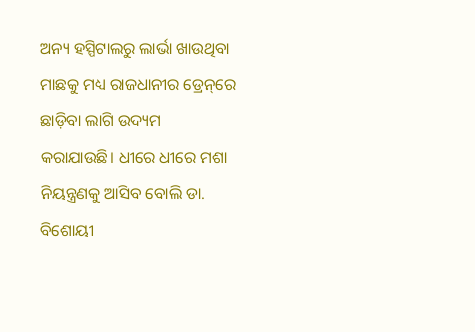ଅନ୍ୟ ହସ୍ପିଟାଲରୁ ଲାର୍ଭା ଖାଉଥିବା ମାଛକୁ ମଧ୍ୟ ରାଜଧାନୀର ଡ୍ରେନ୍‌ରେ ଛାଡ଼ିବା ଲାଗି ଉଦ୍ୟମ କରାଯାଉଛି। ଧୀରେ ଧୀରେ ମଶା ନିୟନ୍ତ୍ରଣକୁ ଆସିବ ବୋଲି ଡା. ବିଶୋୟୀ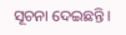ସୂଚନା ଦେଇଛନ୍ତି।